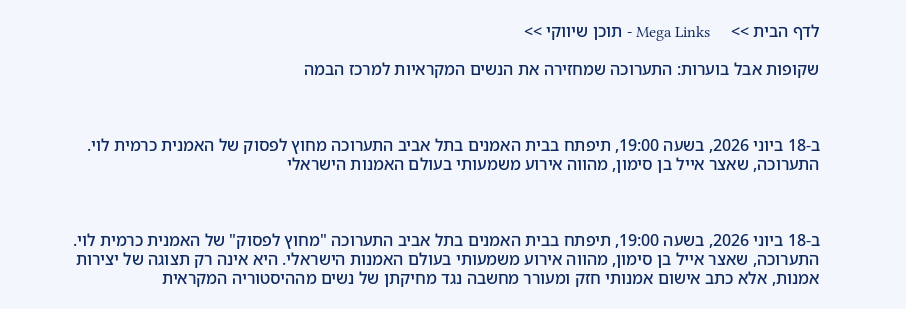לדף הבית >>     Mega Links - תוכן שיווקי >>

שקופות אבל בוערות: התערוכה שמחזירה את הנשים המקראיות למרכז הבמה



ב-18 ביוני 2026, בשעה 19:00, תיפתח בבית האמנים בתל אביב התערוכה מחוץ לפסוק של האמנית כרמית לוי. התערוכה, שאצר אייל בן סימון, מהווה אירוע משמעותי בעולם האמנות הישראלי



ב-18 ביוני 2026, בשעה 19:00, תיפתח בבית האמנים בתל אביב התערוכה "מחוץ לפסוק" של האמנית כרמית לוי. התערוכה, שאצר אייל בן סימון, מהווה אירוע משמעותי בעולם האמנות הישראלי. היא אינה רק תצוגה של יצירות אמנות, אלא כתב אישום אמנותי חזק ומעורר מחשבה נגד מחיקתן של נשים מההיסטוריה המקראית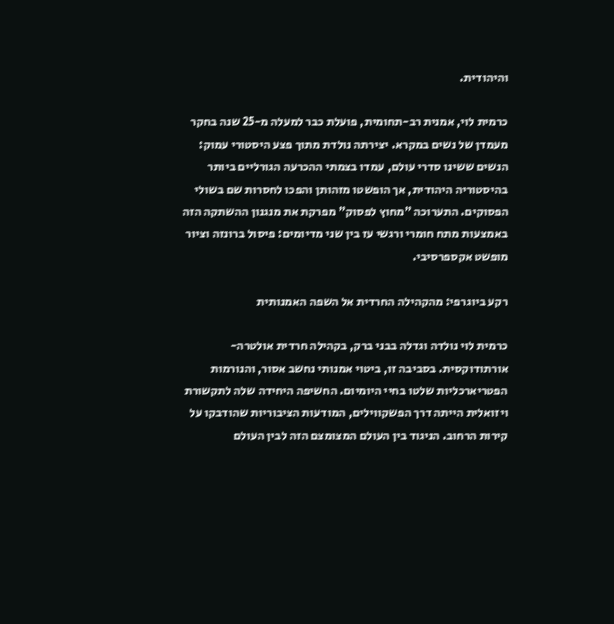והיהודית.

כרמית לוי, אמנית רב-תחומית, פועלת כבר למעלה מ-25 שנה בחקר מעמדן של נשים במקרא. יצירתה נולדת מתוך פצע היסטורי עמוק: הנשים ששינו סדרי עולם, עמדו בצמתי ההכרעה הגורליים ביותר בהיסטוריה היהודית, אך הופשטו מזהותן והפכו לחסרות שם בשולי הפסוקים. התערוכה "מחוץ לפסוק" מפרקת את מנגנון ההשתקה הזה באמצעות מתח חומרי ורגשי עז בין שני מדיומים: פיסול ברונזה וציור מופשט אקספרסיבי.

רקע ביוגרפי: מהקהילה החרדית אל השפה האמנותית

כרמית לוי נולדה וגדלה בבני ברק, בקהילה חרדית אולטרה-אורתודוקסית. בסביבה זו, ביטוי אמנותי נחשב אסור, והנורמות הפטריארכליות שלטו בחיי היומיום. החשיפה היחידה שלה לתקשורת ויזואלית הייתה דרך הפשקווילים, המודעות הציבוריות שהודבקו על קירות הרחוב. הניגוד בין העולם המצומצם הזה לבין העולם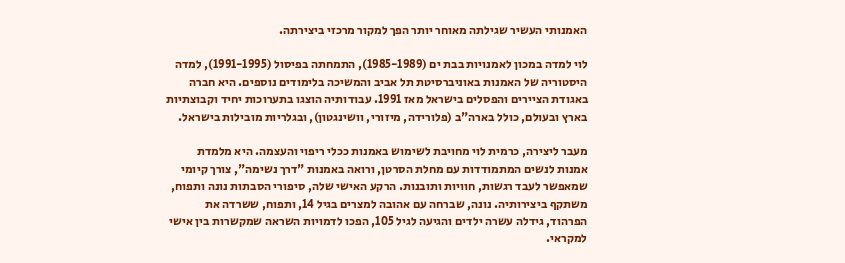האמנותי העשיר שגילתה מאוחר יותר הפך למקור מרכזי ביצירתה.

לוי למדה במכון לאמנויות בבת ים (1985-1989), התמחתה בפיסול (1991-1995), למדה היסטוריה של האמנות באוניברסיטת תל אביב והמשיכה בלימודים נוספים. היא חברה באגודת הציירים והפסלים בישראל מאז 1991. עבודותיה הוצגו בתערוכות יחיד וקבוצתיות בארץ ובעולם, כולל בארה"ב (פלורידה, מיזורי, וושינגטון), ובגלריות מובילות בישראל.

מעבר ליצירה, כרמית לוי מחויבת לשימוש באמנות ככלי ריפוי והעצמה. היא מלמדת אמנות לנשים המתמודדות עם מחלת הסרטן, ורואה באמנות "דרך נשימה", צורך קיומי שמאפשר לעבד רגשות, חוויות ותובנות. הרקע האישי שלה, סיפורי הסבתות נונה ותפוח, משתקף ביצירותיה. נונה, שברחה עם אהובה למצרים בגיל 14, ותפוח, ששרדה את הפרהוד, גידלה עשרה ילדים והגיעה לגיל 105, הפכו לדמויות השראה שמקשרות בין אישי למקראי.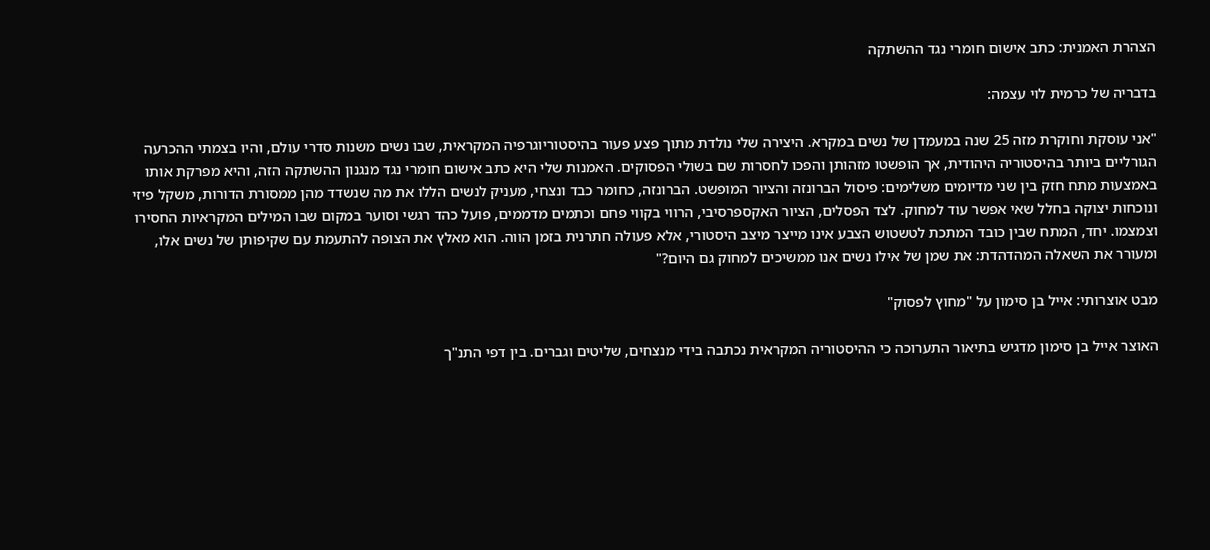הצהרת האמנית: כתב אישום חומרי נגד ההשתקה

בדבריה של כרמית לוי עצמה:

"אני עוסקת וחוקרת מזה 25 שנה במעמדן של נשים במקרא. היצירה שלי נולדת מתוך פצע פעור בהיסטוריוגרפיה המקראית, שבו נשים משנות סדרי עולם, והיו בצמתי ההכרעה הגורליים ביותר בהיסטוריה היהודית, אך הופשטו מזהותן והפכו לחסרות שם בשולי הפסוקים. האמנות שלי היא כתב אישום חומרי נגד מנגנון ההשתקה הזה, והיא מפרקת אותו באמצעות מתח חזק בין שני מדיומים משלימים: פיסול הברונזה והציור המופשט. הברונזה, כחומר כבד ונצחי, מעניק לנשים הללו את מה שנשדד מהן ממסורת הדורות, משקל פיזי ונוכחות יצוקה בחלל שאי אפשר עוד למחוק. לצד הפסלים, הציור האקספרסיבי, הרווי בקווי פחם וכתמים מדממים, פועל כהד רגשי וסוער במקום שבו המילים המקראיות החסירו וצמצמו. יחד, המתח שבין כובד המתכת לטשטוש הצבע אינו מייצר מיצב היסטורי, אלא פעולה חתרנית בזמן הווה. הוא מאלץ את הצופה להתעמת עם שקיפותן של נשים אלו, ומעורר את השאלה המהדהדת: את שמן של אילו נשים אנו ממשיכים למחוק גם היום?"

מבט אוצרותי: אייל בן סימון על "מחוץ לפסוק"

האוצר אייל בן סימון מדגיש בתיאור התערוכה כי ההיסטוריה המקראית נכתבה בידי מנצחים, שליטים וגברים. בין דפי התנ"ך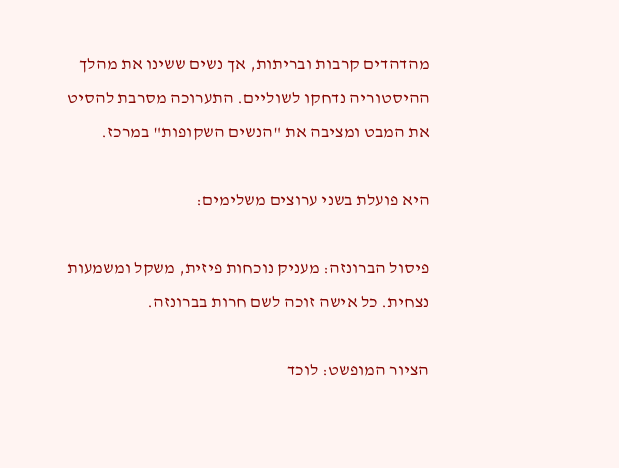מהדהדים קרבות ובריתות, אך נשים ששינו את מהלך ההיסטוריה נדחקו לשוליים. התערוכה מסרבת להסיט את המבט ומציבה את "הנשים השקופות" במרכז.

היא פועלת בשני ערוצים משלימים:

פיסול הברונזה: מעניק נוכחות פיזית, משקל ומשמעות נצחית. כל אישה זוכה לשם חרות בברונזה.

הציור המופשט: לוכד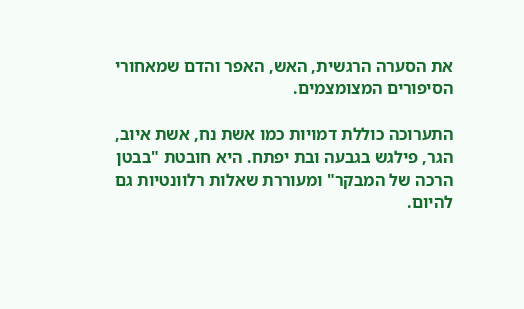את הסערה הרגשית, האש, האפר והדם שמאחורי הסיפורים המצומצמים.

התערוכה כוללת דמויות כמו אשת נח, אשת איוב, הגר, פילגש בגבעה ובת יפתח. היא חובטת "בבטן הרכה של המבקר" ומעוררת שאלות רלוונטיות גם להיום.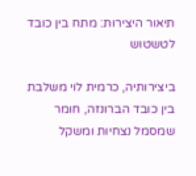תיאור היצירות: מתח בין כובד לטשטוש

ביצירותיה, כרמית לוי משלבת בין כובד הברונזה, חומר שמסמל נצחיות ומשקל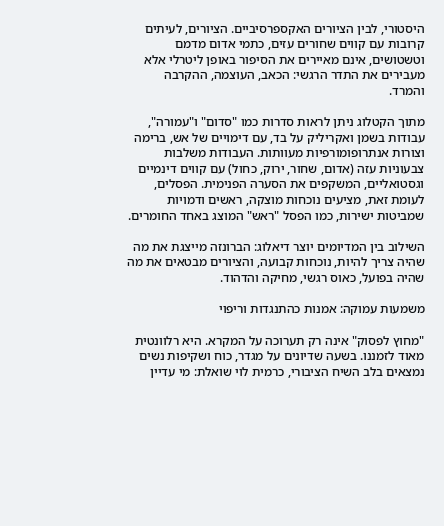היסטורי, לבין הציורים האקספרסיביים. הציורים, לעיתים קרובות עם קווים שחורים עזים, כתמי אדום מדמם וטשטושים, אינם מאיירים את הסיפור באופן ליטרלי אלא מעבירים את התדר הרגשי: הכאב, העוצמה, ההקרבה והמרד.

מתוך הקטלוג ניתן לראות סדרות כמו "סדום" ו"עמורה", עבודות בשמן ואקריליק על בד, עם דימויים של אש, ברימה וצורות אנתרופומורפיות מעוותות. העבודות משלבות צבעוניות עזה (אדום, שחור, ירוק, כחול) עם קווים דינמיים וגסטואליים, המשקפים את הסערה הפנימית. הפסלים, לעומת זאת, מציעים נוכחות מוצקה, ראשים ודמויות שמביטות ישירות, כמו הפסל "ראש" המוצג באחד החומרים.

השילוב בין המדיומים יוצר דיאלוג: הברונזה מייצגת את מה שהיה צריך להיות, נוכחות קבועה, והציורים מבטאים את מה שהיה בפועל, כאוס רגשי, מחיקה והדהוד.

משמעות עמוקה: אמנות כהתנגדות וריפוי

"מחוץ לפסוק" אינה רק תערוכה על המקרא. היא רלוונטית מאוד לזמננו. בשעה שדיונים על מגדר, כוח ושקיפות נשים נמצאים בלב השיח הציבורי, כרמית לוי שואלת: מי עדיין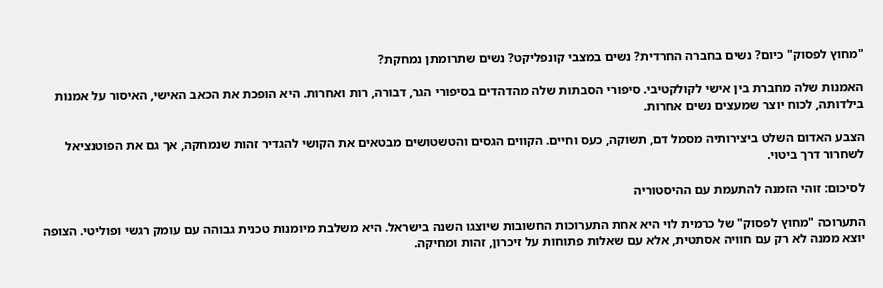"מחוץ לפסוק" כיום? נשים בחברה החרדית? נשים במצבי קונפליקט? נשים שתרומתן נמחקת?

האמנות שלה מחברת בין אישי לקולקטיבי. סיפורי הסבתות שלה מהדהדים בסיפורי הגר, דבורה, רות ואחרות. היא הופכת את הכאב האישי, האיסור על אמנות בילדותה, לכוח יוצר שמעצים נשים אחרות.

הצבע האדום השלט ביצירותיה מסמל דם, תשוקה, כעס וחיים. הקווים הגסים והטשטושים מבטאים את הקושי להגדיר זהות שנמחקה, אך גם את הפוטנציאל לשחרור דרך ביטוי.

לסיכום: זוהי הזמנה להתעמת עם ההיסטוריה

התערוכה "מחוץ לפסוק" של כרמית לוי היא אחת התערוכות החשובות שיוצגו השנה בישראל. היא משלבת מיומנות טכנית גבוהה עם עומק רגשי ופוליטי. הצופה יוצא ממנה לא רק עם חוויה אסתטית, אלא עם שאלות פתוחות על זיכרון, זהות ומחיקה.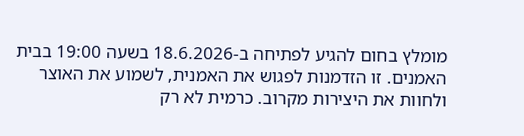מומלץ בחום להגיע לפתיחה ב-18.6.2026 בשעה 19:00 בבית האמנים. זו הזדמנות לפגוש את האמנית, לשמוע את האוצר ולחוות את היצירות מקרוב. כרמית לא רק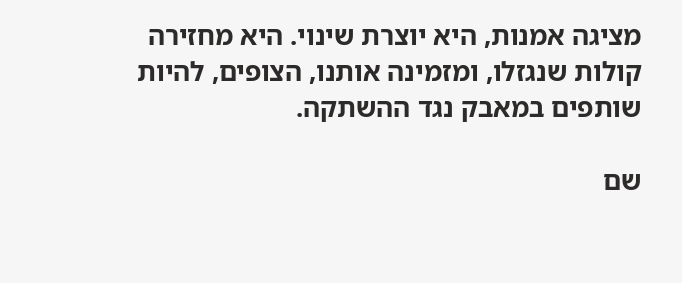מציגה אמנות, היא יוצרת שינוי. היא מחזירה קולות שנגזלו, ומזמינה אותנו, הצופים, להיות שותפים במאבק נגד ההשתקה.

שם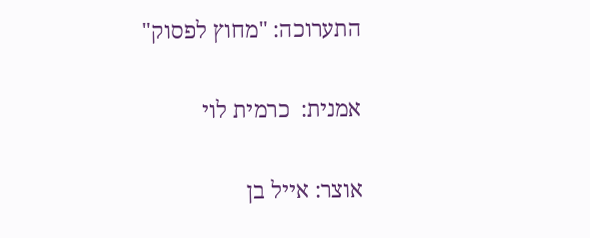התערוכה: "מחוץ לפסוק"

אמנית:  כרמית לוי

אוצר: אייל בן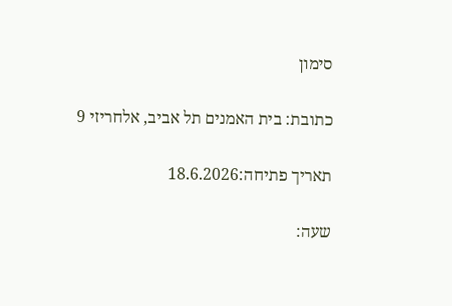סימון

כתובת: בית האמנים תל אביב, אלחריזי 9

תאריך פתיחה:18.6.2026

שעה: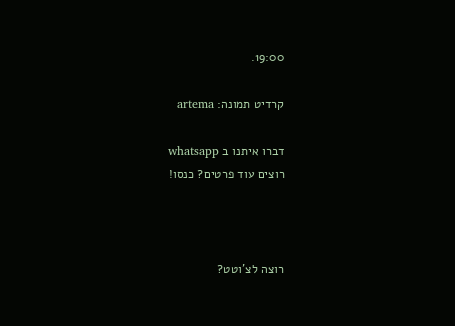19:00.

קרדיט תמונה: artema

דברו איתנו ב whatsapp
רוצים עוד פרטים? כנסו!



רוצה לצ'וטט?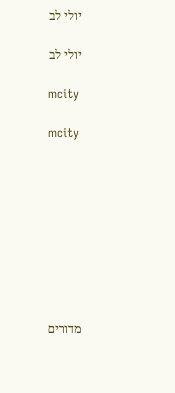יולי לב

יולי לב

mcity

mcity









מדורים